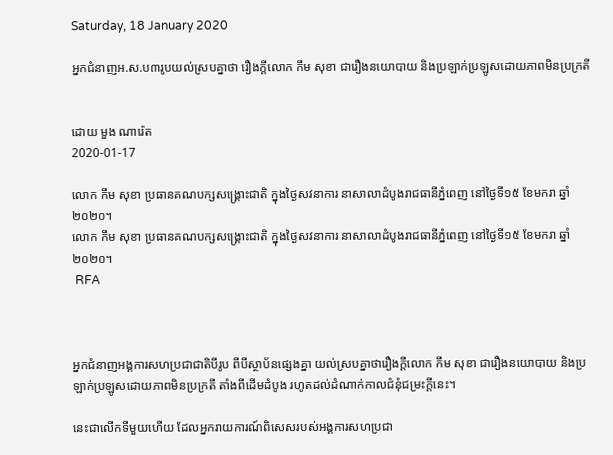Saturday, 18 January 2020

អ្នកជំនាញអ.ស.ប៣រូបយល់ស្របគ្នាថា រឿងក្តីលោក កឹម សុខា ជារឿងនយោបាយ និងប្រឡាក់ប្រឡូសដោយភាពមិនប្រក្រតី


ដោយ មួង ណារ៉េត
2020-01-17

លោក កឹម សុខា ប្រធានគណបក្សសង្គ្រោះជាតិ ក្នុងថ្ងៃសវនាការ នាសាលាដំបូងរាជធានីភ្នំពេញ នៅថ្ងៃទី១៥ ខែមករា ឆ្នាំ២០២០។
លោក កឹម សុខា ប្រធានគណបក្សសង្គ្រោះជាតិ ក្នុងថ្ងៃសវនាការ នាសាលាដំបូងរាជធានីភ្នំពេញ នៅថ្ងៃទី១៥ ខែមករា ឆ្នាំ២០២០។
 RFA



អ្នកជំនាញអង្គការសហប្រជាជាតិបីរូប ពីបីស្ថាប័នផ្សេងគ្នា យល់ស្របគ្នាថារឿងក្តីលោក កឹម សុខា ជារឿងនយោបាយ និងប្រឡាក់ប្រឡូសដោយភាពមិនប្រក្រតី តាំងពីដើមដំបូង រហូតដល់ដំណាក់កាលជំនុំជម្រះក្តីនេះ។

នេះជាលើកទីមួយហើយ ដែលអ្នករាយការណ៍ពិសេសរបស់អង្គការសហប្រជា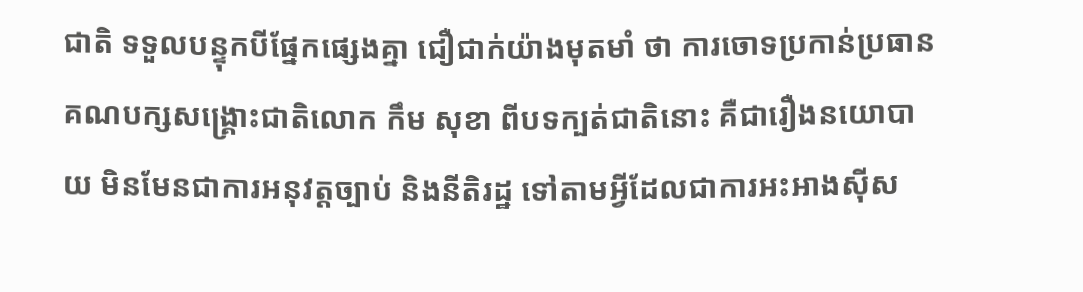ជាតិ ទទួលបន្ទុកបីផ្នែកផ្សេងគ្នា ជឿជាក់យ៉ាងមុតមាំ ថា ការចោទប្រកាន់ប្រធានគណបក្សសង្គ្រោះជាតិលោក កឹម សុខា ពីបទក្បត់ជាតិនោះ គឺជារឿងនយោបាយ មិនមែនជាការអនុវត្តច្បាប់ និងនីតិរដ្ឋ ទៅតាមអ្វីដែលជាការអះអាងស៊ីស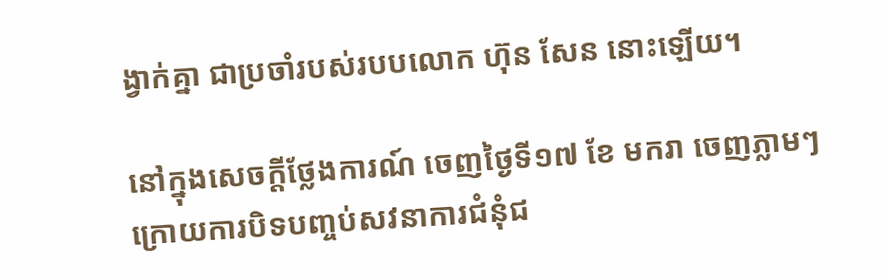ង្វាក់គ្នា ជាប្រចាំរបស់របបលោក ហ៊ុន សែន នោះឡើយ។

នៅក្នុងសេចក្ដីថ្លែងការណ៍ ចេញថ្ងៃទី១៧ ខែ មករា ចេញភ្លាមៗក្រោយការបិទបញ្ចប់សវនាការជំនុំជ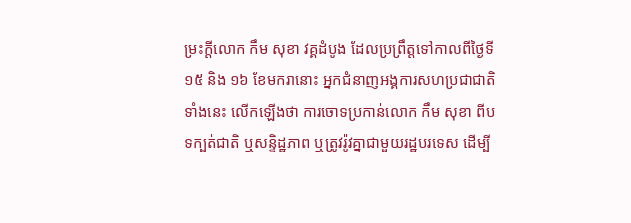ម្រះក្តីលោក កឹម សុខា វគ្គដំបូង ដែលប្រព្រឹត្តទៅកាលពីថ្ងៃទី១៥ និង ១៦ ខែមករានោះ អ្នកជំនាញអង្គការសហប្រជាជាតិទាំងនេះ លើកឡើងថា ការចោទប្រកាន់លោក កឹម សុខា ពីបទក្បត់ជាតិ ឬសន្ទិដ្ឋភាព ឬត្រូវរ៉ូវគ្នាជាមួយរដ្ឋបរទេស ដើម្បី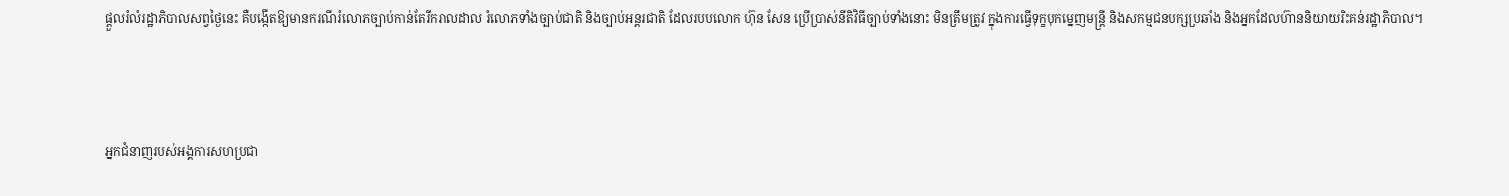ផ្តួលរំលំរដ្ឋាភិបាលសព្វថ្ងៃនេះ គឺបង្កើតឱ្យមានករណីរំលោភច្បាប់កាន់តែរីករាលដាល រំលោភទាំងច្បាប់ជាតិ និងច្បាប់អន្តរជាតិ ដែលរបបលោក ហ៊ុន សែន ប្រើប្រាស់នីតិវិធីច្បាប់ទាំងនោះ មិនត្រឹមត្រូវ ក្នុងការធ្វើទុក្ខបុកម្នេញមន្ត្រី និងសកម្មជនបក្សប្រឆាំង និងអ្នកដែលហ៊ាននិយាយរិះគន់រដ្ឋាភិបាល។



អ្នកជំនាញរបស់អង្គការសហប្រជា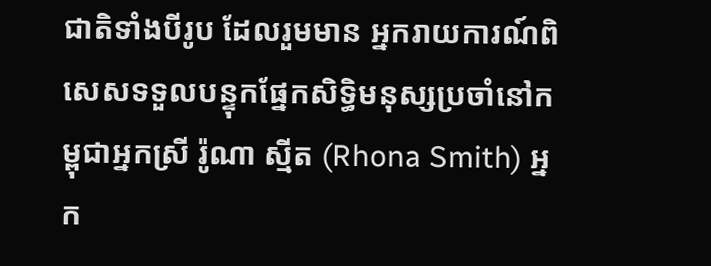ជាតិទាំងបីរូប ដែលរួមមាន អ្នករាយការណ៍ពិសេសទទួលបន្ទុកផ្នែកសិទ្ធិមនុស្សប្រចាំនៅកម្ពុជាអ្នកស្រី រ៉ូណា ស្មីត (Rhona Smith) អ្នក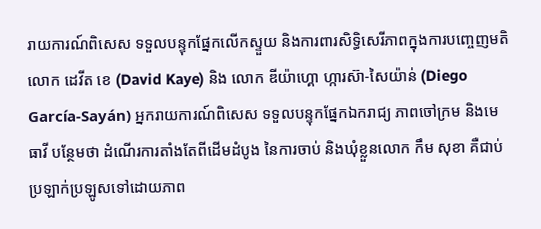រាយការណ៍ពិសេស ទទួលបន្ទុកផ្នែកលើកស្ទួយ និងការពារសិទ្ធិសេរីភាពក្នុងការបញ្ចេញមតិ លោក ដេវីត ខេ (David Kaye) និង លោក ឌីយ៉ាហ្គោ ហ្ការស៊ា-សៃយ៉ាន់ (Diego García-Sayán) អ្នករាយការណ៍ពិសេស ទទួលបន្ទុកផ្នែកឯករាជ្យ ភាពចៅក្រម និងមេធាវី បន្ថែមថា ដំណើរការតាំងតែពីដើមដំបូង នៃការចាប់ និងឃុំខ្លួនលោក កឹម សុខា គឺជាប់ប្រឡាក់ប្រឡូសទៅដោយភាព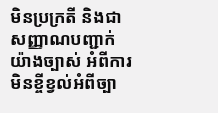មិនប្រក្រតី និងជាសញ្ញាណបញ្ជាក់យ៉ាងច្បាស់ អំពីការមិនខ្ចីខ្វល់អំពីច្បា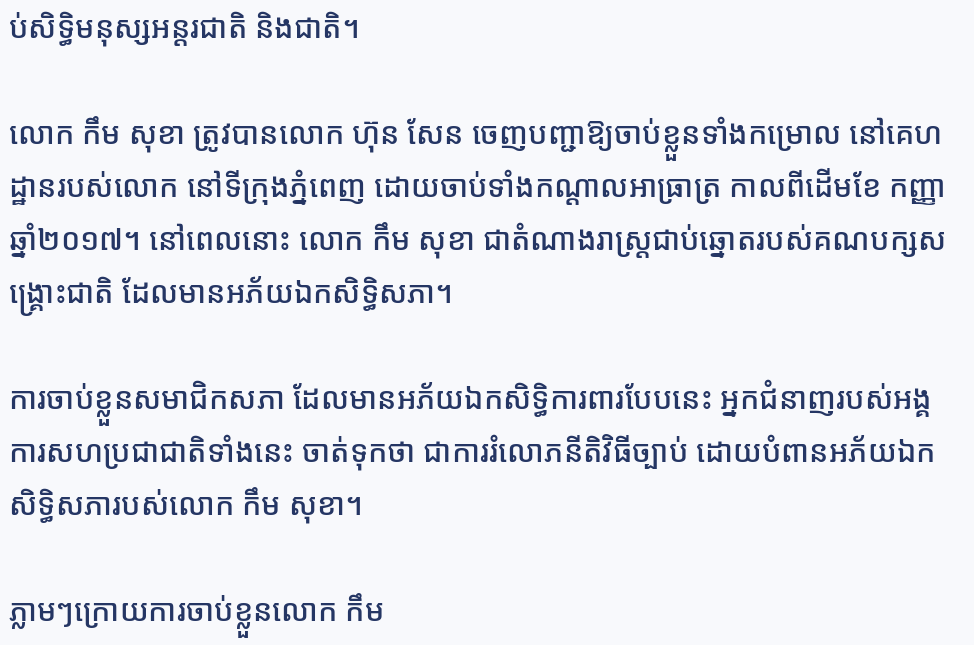ប់សិទ្ធិមនុស្សអន្តរជាតិ និងជាតិ។

លោក កឹម សុខា ត្រូវបានលោក ហ៊ុន សែន ចេញបញ្ជាឱ្យចាប់ខ្លួនទាំងកម្រោល នៅគេហដ្ឋានរបស់លោក នៅទីក្រុងភ្នំពេញ ដោយចាប់ទាំងកណ្ដាលអាធ្រាត្រ កាលពីដើមខែ កញ្ញា ឆ្នាំ២០១៧។ នៅពេលនោះ លោក កឹម សុខា ជាតំណាងរាស្ត្រជាប់ឆ្នោតរបស់គណបក្សសង្គ្រោះជាតិ ដែលមានអភ័យឯកសិទ្ធិសភា។

ការចាប់ខ្លួនសមាជិកសភា ដែលមានអភ័យឯកសិទ្ធិការពារបែបនេះ អ្នកជំនាញរបស់អង្គការសហប្រជាជាតិទាំងនេះ ចាត់ទុកថា ជាការរំលោភនីតិវិធីច្បាប់ ដោយបំពានអភ័យឯកសិទ្ធិសភារបស់លោក កឹម សុខា។

ភ្លាមៗក្រោយការចាប់ខ្លួនលោក កឹម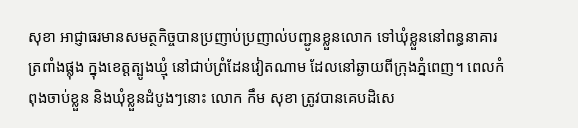សុខា អាជ្ញាធរមានសមត្ថកិច្ចបានប្រញាប់ប្រញាល់បញ្ជូនខ្លួនលោក ទៅឃុំខ្លួននៅពន្ធនាគារត្រពាំងផ្លុង ក្នុងខេត្តត្បូងឃ្មុំ នៅជាប់ព្រំដែនវៀតណាម ដែលនៅឆ្ងាយពីក្រុងភ្នំពេញ។ ពេលកំពុងចាប់ខ្លួន និងឃុំខ្លួនដំបូងៗនោះ លោក កឹម សុខា ត្រូវបានគេបដិសេ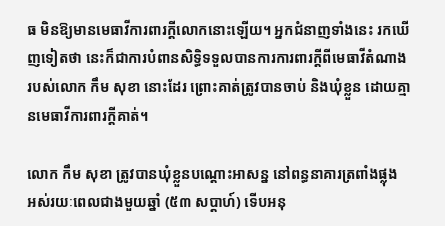ធ មិនឱ្យមានមេធាវីការពារក្តីលោកនោះឡើយ។ អ្នកជំនាញទាំងនេះ រកឃើញទៀតថា នេះក៏ជាការបំពានសិទ្ធិទទួលបានការការពារក្តីពីមេធាវីតំណាងរបស់លោក កឹម សុខា នោះដែរ ព្រោះគាត់ត្រូវបានចាប់ និងឃុំខ្លួន ដោយគ្មានមេធាវីការពារក្តីគាត់។

លោក កឹម សុខា ត្រូវបានឃុំខ្លួនបណ្ដោះអាសន្ន នៅពន្ធនាគារត្រពាំងផ្លុង អស់រយៈពេលជាងមួយឆ្នាំ (៥៣ សប្ដាហ៍) ទើបអនុ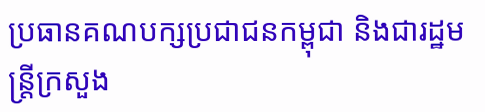ប្រធានគណបក្សប្រជាជនកម្ពុជា និងជារដ្ឋមន្ត្រីក្រសួង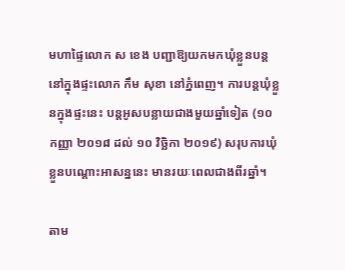មហាផ្ទៃលោក ស ខេង បញ្ជាឱ្យយកមកឃុំខ្លួនបន្ត នៅក្នុងផ្ទះលោក កឹម សុខា នៅភ្នំពេញ។ ការបន្តឃុំខ្លួនក្នុងផ្ទះនេះ បន្តអូសបន្លាយជាងមួយឆ្នាំទៀត (១០ កញ្ញា ២០១៨ ដល់ ១០ វិច្ឆិកា ២០១៩) សរុបការឃុំខ្លួនបណ្ដោះអាសន្ននេះ មានរយៈពេលជាងពីរឆ្នាំ។

តាម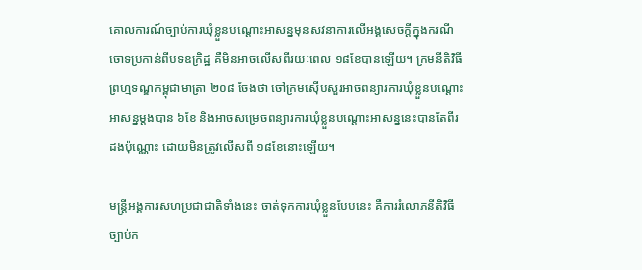គោលការណ៍ច្បាប់ការឃុំខ្លួនបណ្ដោះអាសន្នមុនសវនាការលើអង្គសេចក្ដីក្នុងករណីចោទប្រកាន់ពីបទឧក្រិដ្ឋ គឺមិនអាចលើសពីរយៈពេល ១៨ខែបានឡើយ។ ក្រមនីតិវិធីព្រហ្មទណ្ឌកម្ពុជាមាត្រា ២០៨ ចែងថា ចៅក្រមស៊ើបសួរអាចពន្យារការឃុំខ្លួនបណ្ដោះអាសន្នម្ដងបាន ៦ខែ និងអាចសម្រេចពន្យារការឃុំខ្លួនបណ្ដោះអាសន្ននេះបានតែពីរដងប៉ុណ្ណោះ ដោយមិនត្រូវលើសពី ១៨ខែនោះឡើយ។

មន្ត្រីអង្គការសហប្រជាជាតិទាំងនេះ ចាត់ទុកការឃុំខ្លួនបែបនេះ គឺការរំលោភនីតិវិធីច្បាប់ក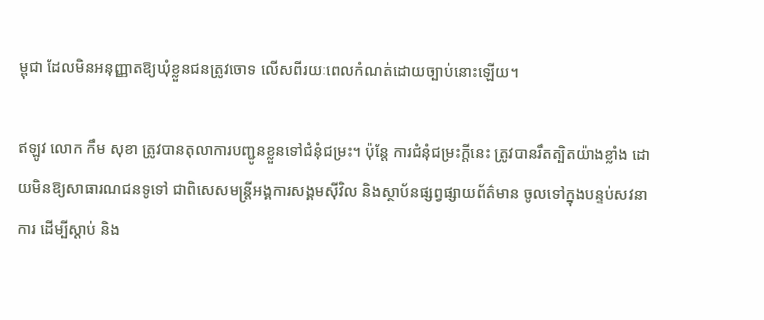ម្ពុជា ដែលមិនអនុញ្ញាតឱ្យឃុំខ្លួនជនត្រូវចោទ លើសពីរយៈពេលកំណត់ដោយច្បាប់នោះឡើយ។

ឥឡូវ លោក កឹម សុខា ត្រូវបានតុលាការបញ្ជូនខ្លួនទៅជំនុំជម្រះ។ ប៉ុន្តែ ការជំនុំជម្រះក្តីនេះ ត្រូវបានរឹតត្បិតយ៉ាងខ្លាំង ដោយមិនឱ្យសាធារណជនទូទៅ ជាពិសេសមន្ត្រីអង្គការសង្គមស៊ីវិល និងស្ថាប័នផ្សព្វផ្សាយព័ត៌មាន ចូលទៅក្នុងបន្ទប់សវនាការ ដើម្បីស្ដាប់ និង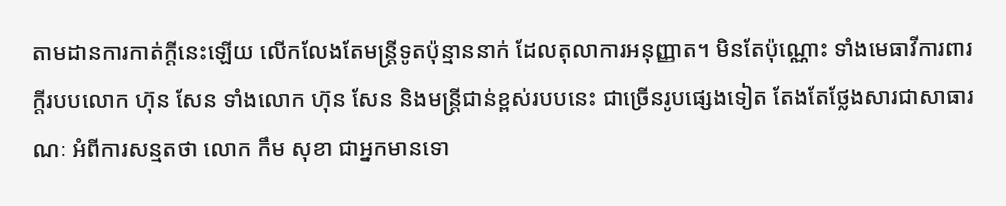តាមដានការកាត់ក្តីនេះឡើយ លើកលែងតែមន្ត្រីទូតប៉ុន្មាននាក់ ដែលតុលាការអនុញ្ញាត។ មិនតែប៉ុណ្ណោះ ទាំងមេធាវីការពារក្តីរបបលោក ហ៊ុន សែន ទាំងលោក ហ៊ុន សែន និងមន្ត្រីជាន់ខ្ពស់របបនេះ ជាច្រើនរូបផ្សេងទៀត តែងតែថ្លែងសារជាសាធារណៈ អំពីការសន្មតថា លោក កឹម សុខា ជាអ្នកមានទោ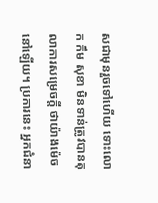សជាមុនរួចទៅហើយ ទោះលោក កឹម សុខា មិនទាន់ត្រូវបានតុលាការសម្រេចក្តី ថាយ៉ាងម៉េចនៅឡើយ។ ប្រការនេះ អ្នកជំនា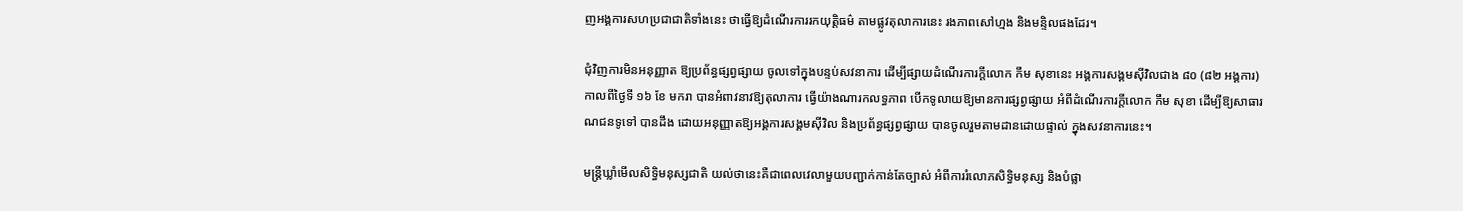ញអង្គការសហប្រជាជាតិទាំងនេះ ថាធ្វើឱ្យដំណើរការរកយុតិ្តធម៌ តាមផ្លូវតុលាការនេះ រងភាពសៅហ្មង និងមន្ទិលផងដែរ។

ជុំវិញការមិនអនុញ្ញាត ឱ្យប្រព័ន្ធផ្សព្វផ្សាយ ចូលទៅក្នុងបន្ទប់សវនាការ ដើម្បីផ្សាយដំណើរការក្តីលោក កឹម សុខានេះ អង្គការសង្គមស៊ីវិលជាង ៨០ (៨២ អង្គការ) កាលពីថ្ងៃទី ១៦ ខែ មករា បានអំពាវនាវឱ្យតុលាការ ធ្វើយ៉ាងណារកលទ្ធភាព បើកទូលាយឱ្យមានការផ្សព្វផ្សាយ អំពីដំណើរការក្តីលោក កឹម សុខា ដើម្បីឱ្យសាធារណជនទូទៅ បានដឹង ដោយអនុញ្ញាតឱ្យអង្គការសង្គមស៊ីវិល និងប្រព័ន្ធផ្សព្វផ្សាយ បានចូលរួមតាមដានដោយផ្ទាល់ ក្នុងសវនាការនេះ។

មន្ត្រីឃ្លាំមើលសិទ្ធិមនុស្សជាតិ យល់ថានេះគឺជាពេលវេលាមួយបញ្ជាក់កាន់តែច្បាស់ អំពីការរំលោភសិទ្ធិមនុស្ស និងបំផ្លា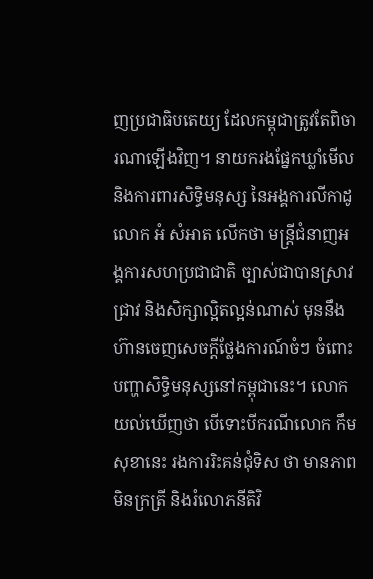ញប្រជាធិបតេយ្យ ដែលកម្ពុជាត្រូវតែពិចារណាឡើងវិញ។ នាយករងផ្នែកឃ្លាំមើល និងការពារសិទ្ធិមនុស្ស នៃអង្គការលីកាដូ លោក អំ សំអាត លើកថា មន្ត្រីជំនាញអង្គការសហប្រជាជាតិ ច្បាស់ជាបានស្រាវជ្រាវ និងសិក្សាល្អិតល្អន់ណាស់ មុននឹងហ៊ានចេញសេចក្តីថ្លែងការណ៍ចំៗ ចំពោះបញ្ហាសិទ្ធិមនុស្សនៅកម្ពុជានេះ។ លោក យល់ឃើញថា បើទោះបីករណីលោក កឹម សុខានេះ រងការរិះគន់ជុំទិស ថា មានភាពមិនក្រត្រី និងរំលោភនីតិវិ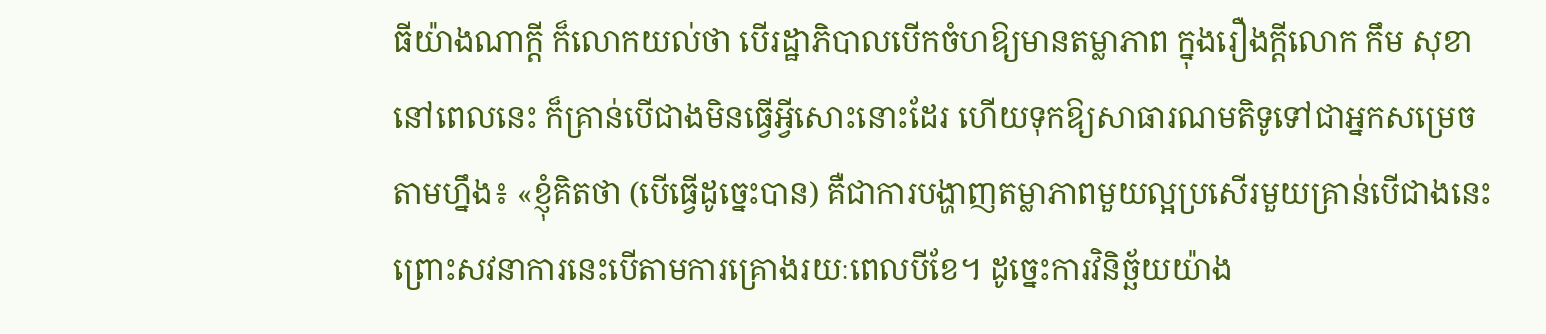ធីយ៉ាងណាក្តី ក៏លោកយល់ថា បើរដ្ឋាភិបាលបើកចំហឱ្យមានតម្លាភាព ក្នុងរឿងក្តីលោក កឹម សុខា នៅពេលនេះ ក៏គ្រាន់បើជាងមិនធ្វើអ្វីសោះនោះដែរ ហើយទុកឱ្យសាធារណមតិទូទៅជាអ្នកសម្រេចតាមហ្នឹង៖ «ខ្ញុំគិតថា (បើធ្វើដូច្នេះបាន) គឺជាការបង្ហាញតម្លាភាពមួយល្អប្រសើរមួយគ្រាន់បើជាងនេះ ព្រោះសវនាការនេះបើតាមការគ្រោងរយៈពេលបីខែ។ ដូច្នេះការវិនិច្ឆ័យយ៉ាង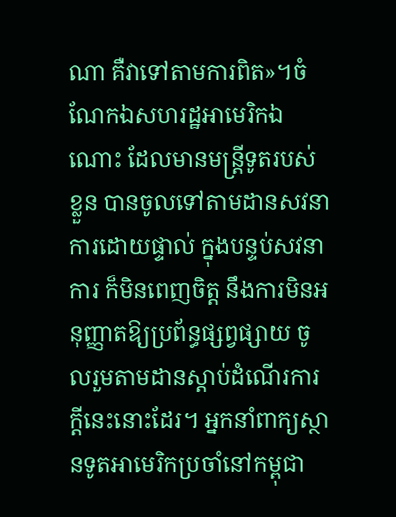ណា គឺវាទៅតាមការពិត»។ចំណែកឯសហរដ្ឋអាមេរិកឯណោះ ដែលមានមន្ត្រីទូតរបស់ខ្លួន បានចូលទៅតាមដានសវនាការដោយផ្ទាល់ ក្នុងបន្ទប់សវនាការ ក៏មិនពេញចិត្ត នឹងការមិនអនុញ្ញាតឱ្យប្រព័ន្ធផ្សព្វផ្សាយ ចូលរួមតាមដានស្ដាប់ដំណើរការក្តីនេះនោះដែរ។ អ្នកនាំពាក្យស្ថានទូតអាមេរិកប្រចាំនៅកម្ពុជា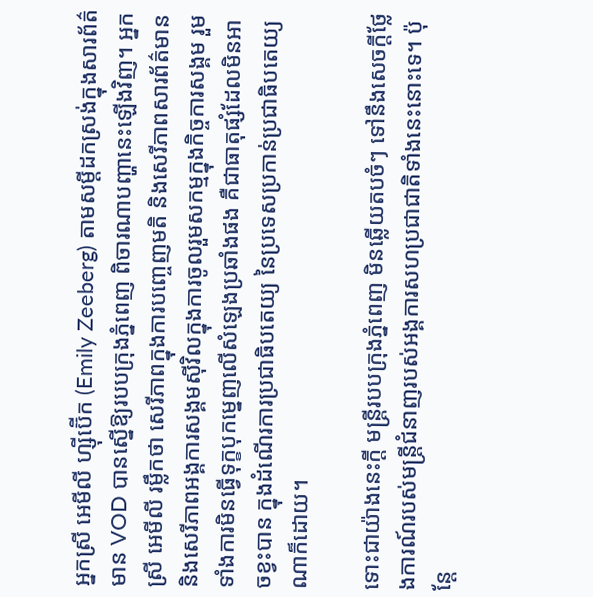អ្នកស្រី អេមីលី ហ្ស៊ីប៊ើក (Emily Zeeberg) តាមសម្ដីដកស្រង់ក្នុងសារព័ត៌មាន VOD បានស្នើឱ្យរបបក្រុងភ្នំពេញ ពិចារណាបញ្ហានេះឡើងវិញ។ អ្នកស្រី អេមីលី រម្លឹកថា សេរីភាពក្នុងការបញ្ចេញមតិ និងសេរីភាពសារព័ត៌មាន និងសេរីភាពអង្គការសង្គមស៊ីវិលក្នុងការចូលរួមសកម្មក្នុងកិច្ចការសង្គម រួមទាំងការមិនធ្វើទុក្ខបុកម្នេញលើសំឡេងប្រឆាំងផង គឺជាធាតុផ្សំដែលមិនអាចខ្វះបាន ក្នុងដំណើរការប្រជាធិបតេយ្យ នៃប្រទេសប្រកាន់ប្រជាធិបតេយ្យណាក៏ដោយ។

ទោះជាយ៉ាងនេះក្តី មន្ត្រីរបបក្រុងភ្នំពេញ មិនឆ្លើយតបចំៗ ទៅនឹងសេចក្តីថ្លែងការណ៍របស់មន្ត្រីជំនាញរបស់អង្គការសហប្រជាជាតិទាំងនេះនោះទេ។ ប៉ុន្តែ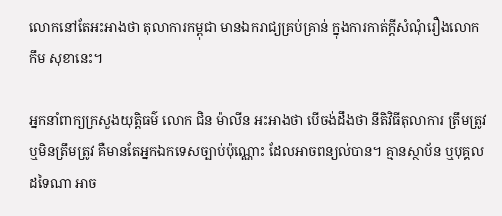លោកនៅតែអះអាងថា តុលាការកម្ពុជា មានឯករាជ្យគ្រប់គ្រាន់ ក្នុងការកាត់ក្តីសំណុំរឿងលោក កឹម សុខានេះ។

អ្នកនាំពាក្យក្រសួងយុត្តិធម៌ លោក ជិន ម៉ាលីន អះអាងថា បើចង់ដឹងថា នីតិវិធីតុលាការ ត្រឹមត្រូវ ឬមិនត្រឹមត្រូវ គឺមានតែអ្នកឯកទេសច្បាប់ប៉ុណ្ណោះ ដែលអាចពន្យល់បាន។ គ្មានស្ថាប័ន ឬបុគ្គលដទៃណា អាច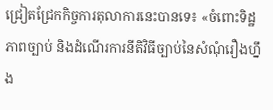ជ្រៀតជ្រែកកិច្ចការតុលាការនេះបានទេ៖ «ចំពោះទិដ្ឋភាពច្បាប់ និងដំណើរការនីតិវិធីច្បាប់នៃសំណុំរឿងហ្នឹង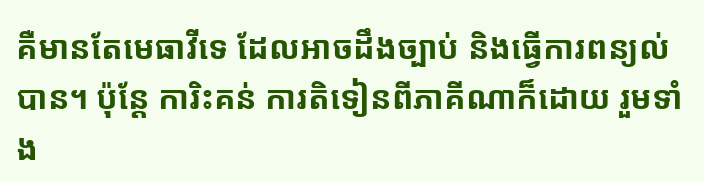គឺមានតែមេធាវីទេ ដែលអាចដឹងច្បាប់ និងធ្វើការពន្យល់បាន។ ប៉ុន្តែ ការិះគន់ ការតិទៀនពីភាគីណាក៏ដោយ រួមទាំង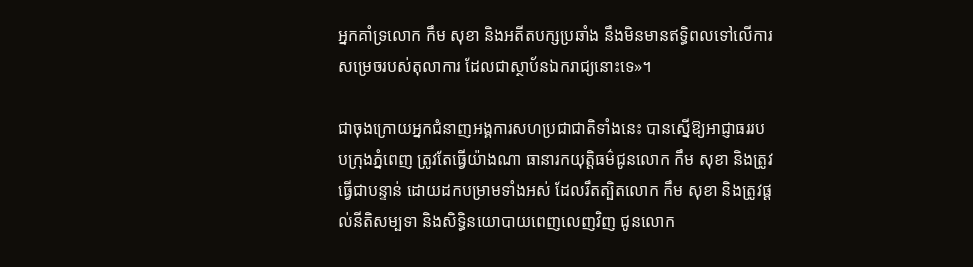អ្នកគាំទ្រលោក កឹម សុខា និងអតីតបក្សប្រឆាំង នឹងមិនមានឥទ្ធិពលទៅលើការសម្រេចរបស់តុលាការ ដែលជាស្ថាប័នឯករាជ្យនោះទេ»។

ជាចុងក្រោយអ្នកជំនាញអង្គការសហប្រជាជាតិទាំងនេះ បានស្នើឱ្យអាជ្ញាធររបបក្រុងភ្នំពេញ ត្រូវតែធ្វើយ៉ាងណា ធានារកយុត្តិធម៌ជូនលោក កឹម សុខា និងត្រូវធ្វើជាបន្ទាន់ ដោយដកបម្រាមទាំងអស់ ដែលរឹតត្បិតលោក កឹម សុខា និងត្រូវផ្ដល់នីតិសម្បទា និងសិទ្ធិនយោបាយពេញលេញវិញ ជូនលោក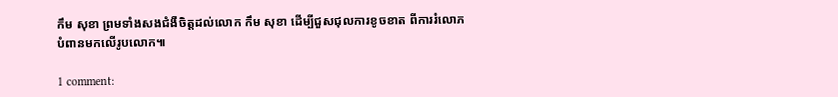កឹម សុខា ព្រមទាំងសងជំងឺចិត្តដល់លោក កឹម សុខា ដើម្បីជួសជុលការខូចខាត ពីការរំលោភបំពានមកលើរូបលោក៕

1 comment: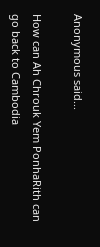Anonymous said...

How can Ah Chrouk Yem PonhaRith can go back to Cambodia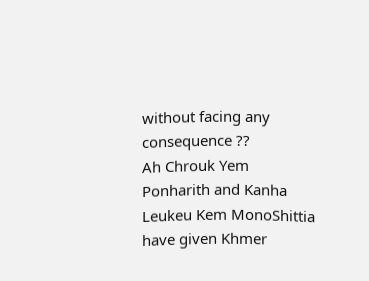without facing any consequence ??
Ah Chrouk Yem Ponharith and Kanha Leukeu Kem MonoShittia have given Khmer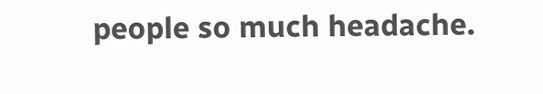people so much headache.